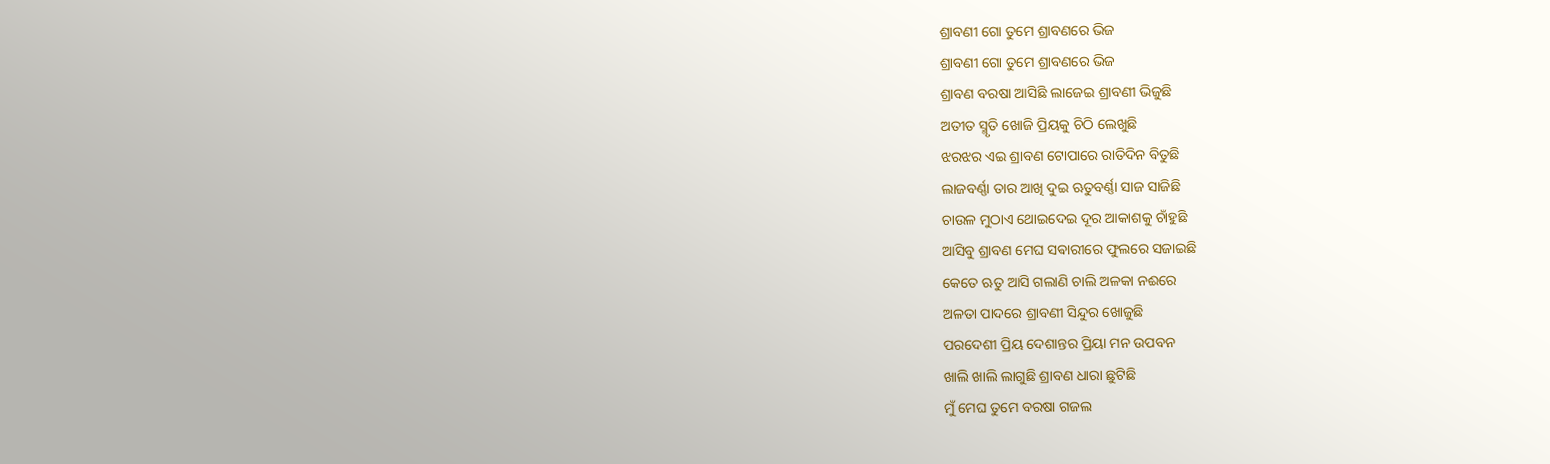ଶ୍ରାବଣୀ ଗୋ ତୁମେ ଶ୍ରାବଣରେ ଭିଜ
ଶ୍ରାବଣୀ ଗୋ ତୁମେ ଶ୍ରାବଣରେ ଭିଜ
ଶ୍ରାବଣ ବରଷା ଆସିଛି ଲାଜେଇ ଶ୍ରାବଣୀ ଭିଜୁଛି
ଅତୀତ ସ୍ମୃତି ଖୋଜି ପ୍ରିୟକୁ ଚିଠି ଲେଖୁଛି
ଝରଝର ଏଇ ଶ୍ରାବଣ ଟୋପାରେ ରାତିଦିନ ବିତୁଛି
ଲାଜବର୍ଣ୍ଣା ତାର ଆଖି ଦୁଇ ଋତୁବର୍ଣ୍ଣା ସାଜ ସାଜିଛି
ଚାଉଳ ମୁଠାଏ ଥୋଇଦେଇ ଦୂର ଆକାଶକୁ ଚାଁହୁଛି
ଆସିବୁ ଶ୍ରାବଣ ମେଘ ସଵାରୀରେ ଫୁଲରେ ସଜାଇଛି
କେତେ ଋତୁ ଆସି ଗଲାଣି ଚାଲି ଅଳକା ନଈରେ
ଅଳତା ପାଦରେ ଶ୍ରାବଣୀ ସିନ୍ଦୁର ଖୋଜୁଛି
ପରଦେଶୀ ପ୍ରିୟ ଦେଶାନ୍ତର ପ୍ରିୟା ମନ ଉପବନ
ଖାଲି ଖାଲି ଲାଗୁଛି ଶ୍ରାବଣ ଧାରା ଛୁଟିଛି
ମୁଁ ମେଘ ତୁମେ ବରଷା ଗଜଲ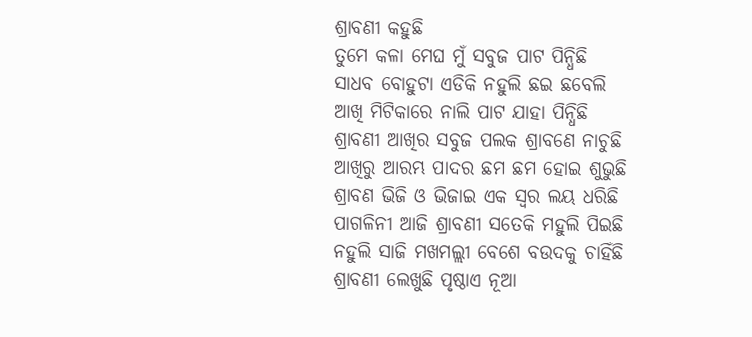ଶ୍ରାବଣୀ କହୁଛି
ତୁମେ କଳା ମେଘ ମୁଁ ସବୁଜ ପାଟ ପିନ୍ଧିଛି
ସାଧବ ବୋହୁଟା ଏଡିକି ନହୁଲି ଛଇ ଛବେଲି
ଆଖି ମିଟିକାରେ ନାଲି ପାଟ ଯାହା ପିନ୍ଧିଛି
ଶ୍ରାବଣୀ ଆଖିର ସବୁଜ ପଲକ ଶ୍ରାବଣେ ନାଚୁଛି
ଆଖିରୁ ଆରମ୍ଭ ପାଦର ଛମ ଛମ ହୋଇ ଶୁଭୁଛି
ଶ୍ରାବଣ ଭିଜି ଓ ଭିଜାଇ ଏକ ସ୍ୱର ଲୟ ଧରିଛି
ପାଗଳିନୀ ଆଜି ଶ୍ରାବଣୀ ସତେକି ମହୁଲି ପିଇଛି
ନହୁଲି ସାଜି ମଖମଲ୍ଲୀ ବେଶେ ବଉଦକୁ ଚାହିଁଛି
ଶ୍ରାବଣୀ ଲେଖୁଛି ପୃଷ୍ଠାଏ ନୂଆ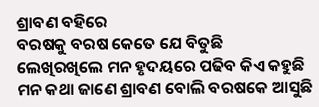ଶ୍ରାବଣ ବହିରେ
ବରଷକୁ ବରଷ କେତେ ଯେ ବିତୁଛି
ଲେଖିରଖିଲେ ମନ ହୃଦୟରେ ପଢିବ କିଏ କହୁଛି
ମନ କଥା ଜାଣେ ଶ୍ରାବଣ ବୋଲି ବରଷକେ ଆସୁଛି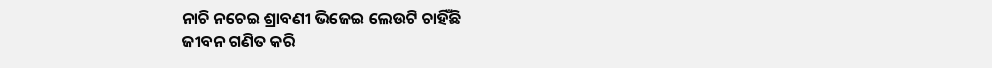ନାଚି ନଚେଇ ଶ୍ରାବଣୀ ଭିଜେଇ ଲେଉଟି ଚାହିଁଛି
ଜୀବନ ଗଣିତ କରି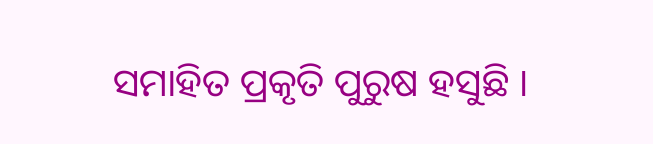ସମାହିତ ପ୍ରକୃତି ପୁରୁଷ ହସୁଛି ।